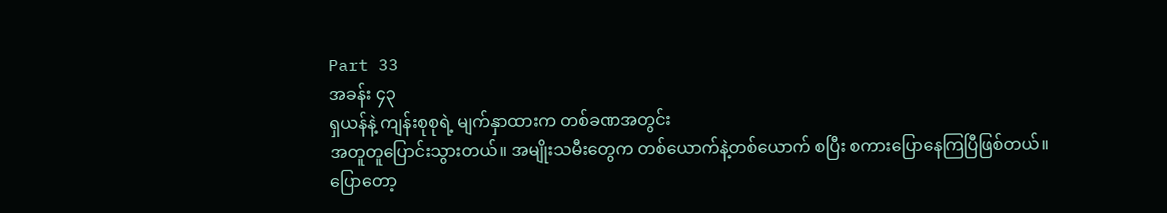Part 33
အခန်း ၄၃
ရှယန်နဲ့ ကျန်းစုစုရဲ့ မျက်နှာထားက တစ်ခဏအတွင်း
အတူတူပြောင်းသွားတယ်။ အမျိုးသမီးတွေက တစ်ယောက်နဲ့တစ်ယောက် စပြီး စကားပြောနေကြပြီဖြစ်တယ်။
ပြောတော့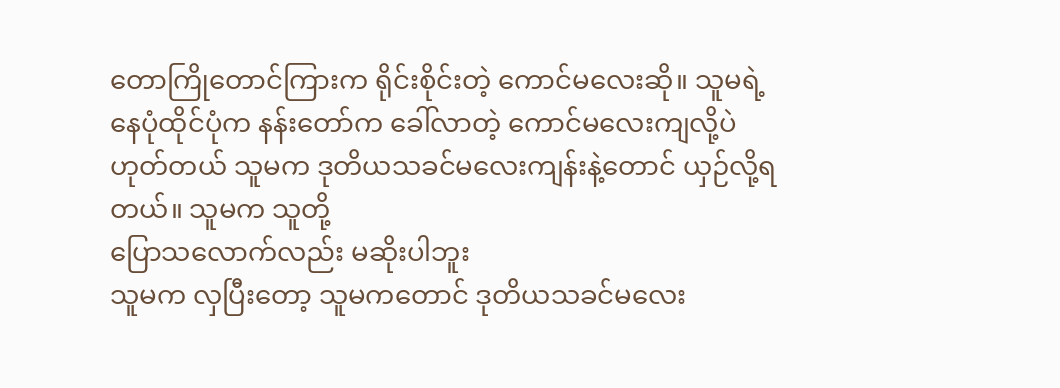တောကြိုတောင်ကြားက ရိုင်းစိုင်းတဲ့ ကောင်မလေးဆို။ သူမရဲ့
နေပုံထိုင်ပုံက နန်းတော်က ခေါ်လာတဲ့ ကောင်မလေးကျလို့ပဲ
ဟုတ်တယ် သူမက ဒုတိယသခင်မလေးကျန်းနဲ့တောင် ယှဉ်လို့ရတယ်။ သူမက သူတို့
ပြောသလောက်လည်း မဆိုးပါဘူး
သူမက လှပြီးတော့ သူမကတောင် ဒုတိယသခင်မလေး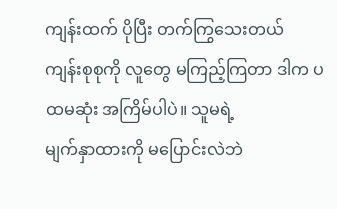ကျန်းထက် ပိုပြီး တက်ကြွသေးတယ်
ကျန်းစုစုကို လူတွေ မကြည့်ကြတာ ဒါက ပထမဆုံး အကြိမ်ပါပဲ။ သူမရဲ့
မျက်နှာထားကို မပြောင်းလဲဘဲ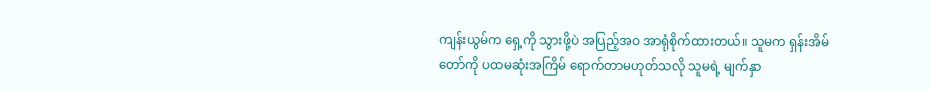ကျန်းယွမ်က ရှေ့ကို သွားဖို့ပဲ အပြည့်အဝ အာရုံစိုက်ထားတယ်။ သူမက ရှန်းအိမ်
တော်ကို ပထမဆုံးအကြိမ် ရောက်တာမဟုတ်သလို သူမရဲ့ မျက်နှာ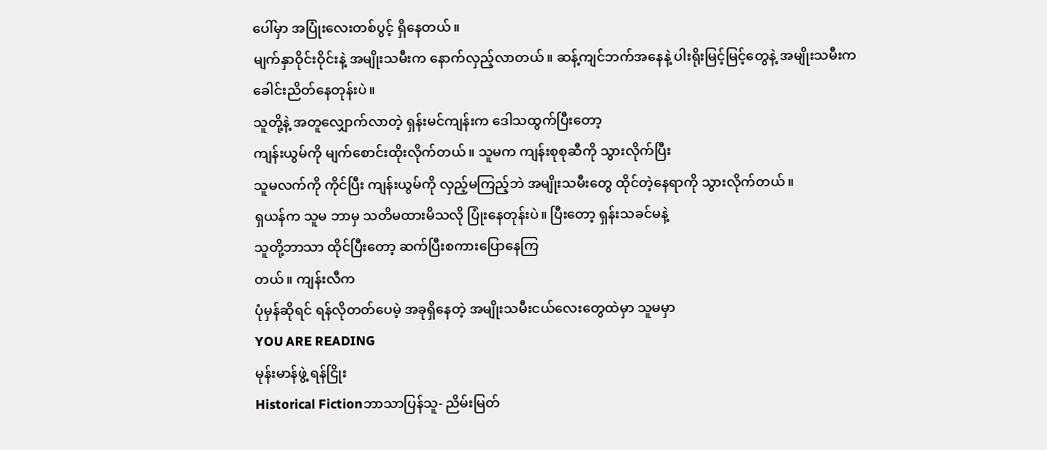ပေါ်မှာ အပြုံးလေးတစ်ပွင့် ရှိနေတယ်။
မျက်နှာဝိုင်းဝိုင်းနဲ့ အမျိုးသမီးက နောက်လှည့်လာတယ်။ ဆန့်ကျင်ဘက်အနေနဲ့ ပါးရိုးမြင့်မြင့်တွေနဲ့ အမျိုးသမီးက
ခေါင်းညိတ်နေတုန်းပဲ။
သူတို့နဲ့ အတူလျှောက်လာတဲ့ ရှန်းမင်ကျန်းက ဒေါသထွက်ပြီးတော့
ကျန်းယွမ်ကို မျက်စောင်းထိုးလိုက်တယ်။ သူမက ကျန်းစုစုဆီကို သွားလိုက်ပြီး
သူမလက်ကို ကိုင်ပြီး ကျန်းယွမ်ကို လှည့်မကြည့်ဘဲ အမျိုးသမီးတွေ ထိုင်တဲ့နေရာကို သွားလိုက်တယ်။
ရှယန်က သူမ ဘာမှ သတိမထားမိသလို ပြုံးနေတုန်းပဲ။ ပြီးတော့ ရှန်းသခင်မနဲ့
သူတို့ဘာသာ ထိုင်ပြီးတော့ ဆက်ပြီးစကားပြောနေကြ
တယ်။ ကျန်းလီက
ပုံမှန်ဆိုရင် ရန်လိုတတ်ပေမဲ့ အခုရှိနေတဲ့ အမျိုးသမီးငယ်လေးတွေထဲမှာ သူမမှာ
YOU ARE READING
မုန်းမာန်ဖွဲ့ ရန်ငြိုး
Historical Fictionဘာသာပြန်သူ- ညိမ်းမြတ်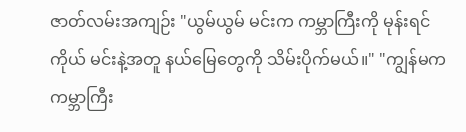ဇာတ်လမ်းအကျဉ်း "ယွမ်ယွမ် မင်းက ကမ္ဘာကြီးကို မုန်းရင် ကိုယ် မင်းနဲ့အတူ နယ်မြေတွေကို သိမ်းပိုက်မယ်။" "ကျွန်မက ကမ္ဘာကြီး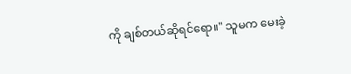ကို ချစ်တယ်ဆိုရင်ရော။" သူမက မေးခဲ့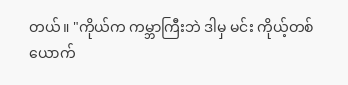တယ်။ "ကိုယ်က ကမ္ဘာကြီးဘဲ ဒါမှ မင်း ကိုယ့်တစ်ယောက်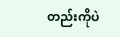တည်းကိုပဲ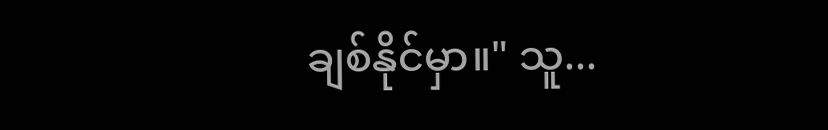ချစ်နိုင်မှာ။" သူ...